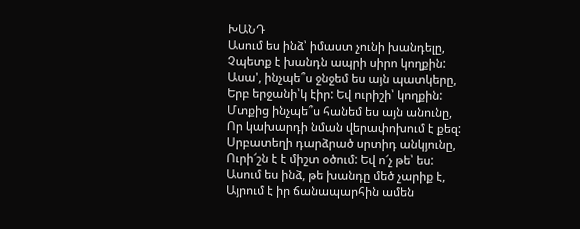ԽԱՆԴ
Ասում ես ինձ՝ իմաստ չունի խանդելը,
Չպետք է խանդն ապրի սիրո կողքին:
Ասա', ինչպե՞ս ջնջեմ ես այն պատկերը,
Երբ երջանի՝կ էիր: Եվ ուրիշի՝ կողքին:
Մտքից ինչպե՞ս հանեմ ես այն անունը,
Որ կախարդի նման վերափոխում է քեզ:
Սրբատեղի դարձրած սրտիդ անկյունը,
Ուրի՜շն է է միշտ օծում: Եվ ո՜չ թե՝ ես:
Ասում ես ինձ, թե խանդը մեծ չարիք է,
Այրում է իր ճանապարհին ամեն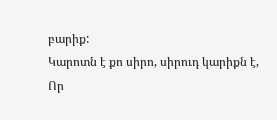բարիք:
Կարոտն է քո սիրո, սիրուդ կարիքն է,
Որ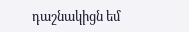դաշնակիցն եմ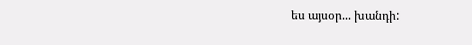ես այսօր... խանդի: